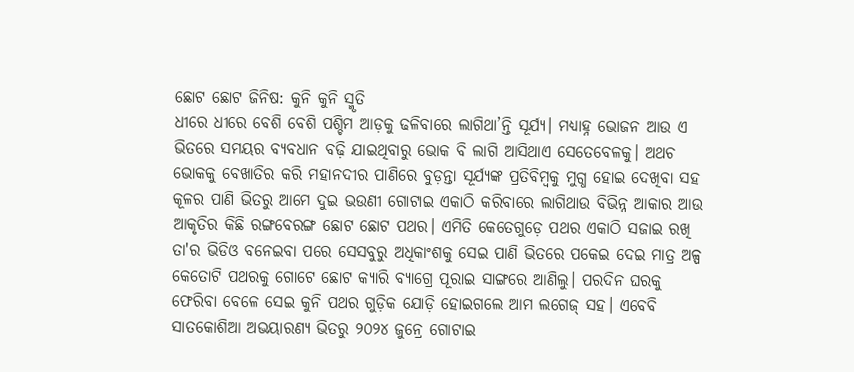ଛୋଟ ଛୋଟ ଜିନିଷ: କୁନି କୁନି ସ୍ମୃତି
ଧୀରେ ଧୀରେ ବେଶି ବେଶି ପଶ୍ଚିମ ଆଡ଼କୁ ଢଳିବାରେ ଲାଗିଥା’ନ୍ତି ସୂର୍ଯ୍ୟ। ମଧ୍ୟାହ୍ନ ଭୋଜନ ଆଉ ଏ ଭିତରେ ସମୟର ବ୍ୟବଧାନ ବଢ଼ି ଯାଇଥିବାରୁ ଭୋକ ବି ଲାଗି ଆସିଥାଏ ସେତେବେଳକୁ। ଅଥଚ ଭୋକକୁ ବେଖାତିର କରି ମହାନଦୀର ପାଣିରେ ବୁଡ଼ନ୍ତା ସୂର୍ଯ୍ୟଙ୍କ ପ୍ରତିବିମ୍ବକୁ ମୁଗ୍ଧ ହୋଇ ଦେଖିବା ସହ କୂଳର ପାଣି ଭିତରୁ ଆମେ ଦୁଇ ଭଉଣୀ ଗୋଟାଇ ଏକାଠି କରିବାରେ ଲାଗିଥାଉ ବିଭିନ୍ନ ଆକାର ଆଉ ଆକୃତିର କିଛି ରଙ୍ଗବେରଙ୍ଗ ଛୋଟ ଛୋଟ ପଥର। ଏମିତି କେତେଗୁଡ଼େ ପଥର ଏକାଠି ସଜାଇ ରଖି ତା'ର ଭିଡିଓ ବନେଇବା ପରେ ସେସବୁରୁ ଅଧିକାଂଶକୁ ସେଇ ପାଣି ଭିତରେ ପକେଇ ଦେଇ ମାତ୍ର ଅଳ୍ପ କେତୋଟି ପଥରକୁ ଗୋଟେ ଛୋଟ କ୍ୟାରି ବ୍ୟାଗ୍ରେ ପୂରାଇ ସାଙ୍ଗରେ ଆଣିଲୁ। ପରଦିନ ଘରକୁ ଫେରିବା ବେଳେ ସେଇ କୁନି ପଥର ଗୁଡ଼ିକ ଯୋଡ଼ି ହୋଇଗଲେ ଆମ ଲଗେଜ୍ ସହ। ଏବେବି ସାତକୋଶିଆ ଅଭୟାରଣ୍ୟ ଭିତରୁ ୨୦୨୪ ଜୁନ୍ରେ ଗୋଟାଇ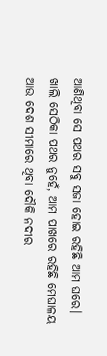ଆଣିଥିବା ସେ ପଥର ସବୁ ସଜା ହୋଇ ରହିଛି ଆମ ଘରେ। ଖାଲି ସେଠିକା ପଥର ନୁହେଁ, ଆମ ପାଖରେ ରହିଛି ମେଘାଳୟ ଆଉ ଦେଶ ସୀମାରେ ଥିବା ଦୌକି ନଦୀର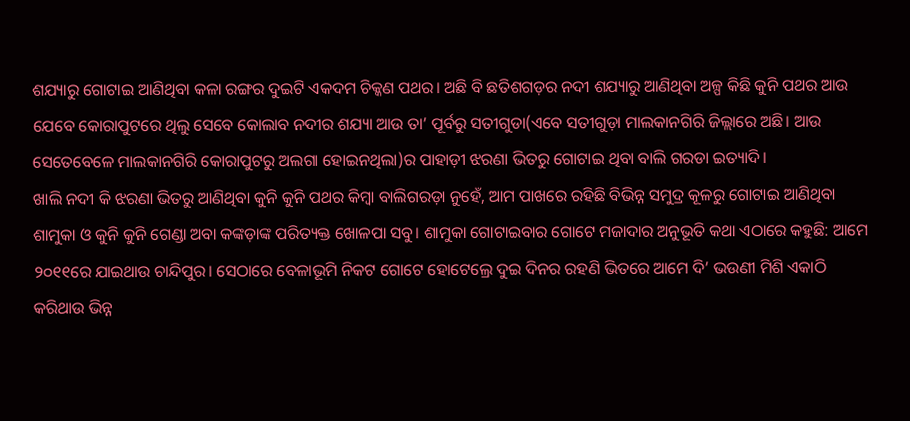ଶଯ୍ୟାରୁ ଗୋଟାଇ ଆଣିଥିବା କଳା ରଙ୍ଗର ଦୁଇଟି ଏକଦମ ଚିକ୍କଣ ପଥର। ଅଛି ବି ଛତିଶଗଡ଼ର ନଦୀ ଶଯ୍ୟାରୁ ଆଣିଥିବା ଅଳ୍ପ କିଛି କୁନି ପଥର ଆଉ ଯେବେ କୋରାପୁଟରେ ଥିଲୁ ସେବେ କୋଲାବ ନଦୀର ଶଯ୍ୟା ଆଉ ତା’ ପୂର୍ବରୁ ସତୀଗୁଡା(ଏବେ ସତୀଗୁଡ଼ା ମାଲକାନଗିରି ଜିଲ୍ଲାରେ ଅଛି। ଆଉ ସେତେବେଳେ ମାଲକାନଗିରି କୋରାପୁଟରୁ ଅଲଗା ହୋଇନଥିଲା)ର ପାହାଡ଼ୀ ଝରଣା ଭିତରୁ ଗୋଟାଇ ଥିବା ବାଲି ଗରଡା ଇତ୍ୟାଦି।
ଖାଲି ନଦୀ କି ଝରଣା ଭିତରୁ ଆଣିଥିବା କୁନି କୁନି ପଥର କିମ୍ବା ବାଲିଗରଡ଼ା ନୁହେଁ, ଆମ ପାଖରେ ରହିଛି ବିଭିନ୍ନ ସମୁଦ୍ର କୂଳରୁ ଗୋଟାଇ ଆଣିଥିବା ଶାମୁକା ଓ କୁନି କୁନି ଗେଣ୍ଡା ଅବା କଙ୍କଡ଼ାଙ୍କ ପରିତ୍ୟକ୍ତ ଖୋଳପା ସବୁ। ଶାମୁକା ଗୋଟାଇବାର ଗୋଟେ ମଜାଦାର ଅନୁଭୂତି କଥା ଏଠାରେ କହୁଛି: ଆମେ ୨୦୧୧ରେ ଯାଇଥାଉ ଚାନ୍ଦିପୁର। ସେଠାରେ ବେଳାଭୂମି ନିକଟ ଗୋଟେ ହୋଟେଲ୍ରେ ଦୁଇ ଦିନର ରହଣି ଭିତରେ ଆମେ ଦି’ ଭଉଣୀ ମିଶି ଏକାଠି କରିଥାଉ ଭିନ୍ନ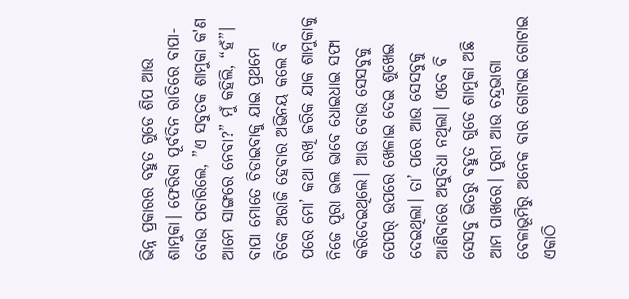ଭିନ୍ନ ପ୍ରକାରର ବହୁତ ଗୁଡେ ଶିପ ଆଉ ଶାମୁକା। ଫେରିବା ପୂର୍ବଦିନ ରାତିରେ ବାପା-ବୋଉ ପଚାରିଲେ, ”ଏ ସବୁତକ ଶାମୁକା କ'ଣ ଆମେ ସାଙ୍ଗରେ ନେବା?” ମୁଁ କହିଲି, “ହଁ”। ବାପା ମୋତେ ଚିଡାଇବାକୁ ଯାଇ ପ୍ରଥମେ ଟିକେ ଅରାଜି ହେବାର ଅଭିନୟ କଲେ ବି ପରେ ମୋ’ କଥା ରଖି ଜରିକ ଯାକ ଶାମୁକାକୁ ନିଜେ ପୂରା ଭଲ ଭାବେ ଧୋଇଧାଇ ସଫା କରିଦେଇଥିଲେ। ଆଉ ବୋଉ ସେସବୁକୁ ପେପର୍ ଉପରେ ଖେଳାଇ ଦେଇ ଶୁଖେଇ ଦେଇଥିଲା। ତା’ ପରେ ଆଉ ସେସବୁକୁ ଆଣିବାରେ ଅସୁବିଧା ନଥିଲା। ଏବେ ବି ସେସବୁ ଭିତରୁ ବହୁତ ଗୁଡେ ଶାମୁକା ଅଛି ଆମ ପାଖରେ। ପୁରୀ ଆଉ ଚନ୍ଦ୍ରଭାଗା ବେଳାଭୂମିରୁ ଅନେକ ବାର ଗୋଟାଇ ଗୋଟାଇ ଏକାଠି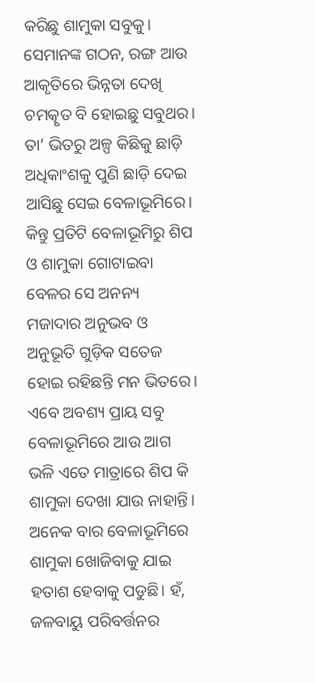କରିଛୁ ଶାମୁକା ସବୁକୁ। ସେମାନଙ୍କ ଗଠନ, ରଙ୍ଗ ଆଉ ଆକୃତିରେ ଭିନ୍ନତା ଦେଖି ଚମତ୍କୃତ ବି ହୋଇଛୁ ସବୁଥର। ତା’ ଭିତରୁ ଅଳ୍ପ କିଛିକୁ ଛାଡ଼ି ଅଧିକାଂଶକୁ ପୁଣି ଛାଡ଼ି ଦେଇ ଆସିଛୁ ସେଇ ବେଳାଭୂମିରେ। କିନ୍ତୁ ପ୍ରତିଟି ବେଳାଭୂମିରୁ ଶିପ ଓ ଶାମୁକା ଗୋଟାଇବା ବେଳର ସେ ଅନନ୍ୟ ମଜାଦାର ଅନୁଭବ ଓ ଅନୁଭୂତି ଗୁଡ଼ିକ ସତେଜ ହୋଇ ରହିଛନ୍ତି ମନ ଭିତରେ। ଏବେ ଅବଶ୍ୟ ପ୍ରାୟ ସବୁ ବେଳାଭୂମିରେ ଆଉ ଆଗ ଭଳି ଏତେ ମାତ୍ରାରେ ଶିପ କି ଶାମୁକା ଦେଖା ଯାଉ ନାହାନ୍ତି। ଅନେକ ବାର ବେଳାଭୂମିରେ ଶାମୁକା ଖୋଜିବାକୁ ଯାଇ ହତାଶ ହେବାକୁ ପଡୁଛି। ହଁ, ଜଳବାୟୁ ପରିବର୍ତ୍ତନର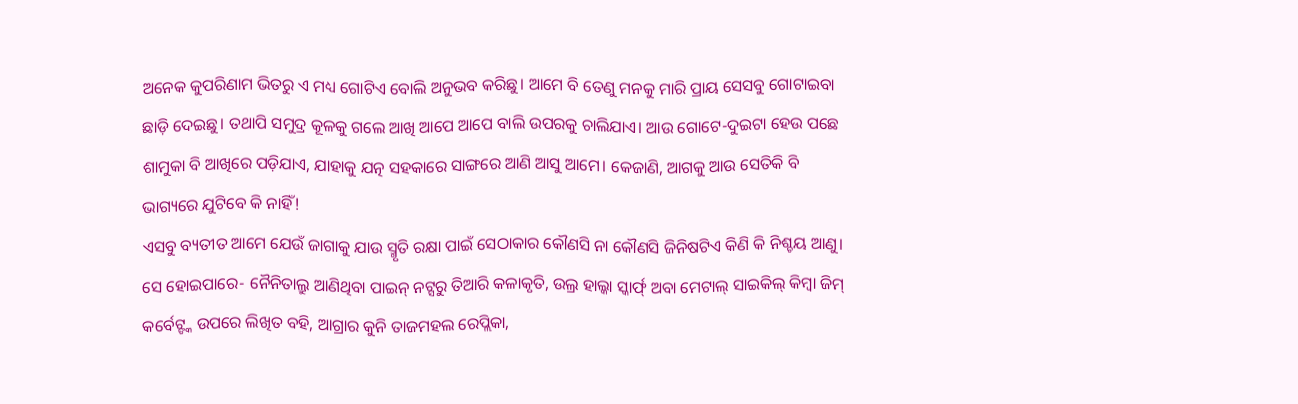ଅନେକ କୁପରିଣାମ ଭିତରୁ ଏ ମଧ୍ୟ ଗୋଟିଏ ବୋଲି ଅନୁଭବ କରିଛୁ। ଆମେ ବି ତେଣୁ ମନକୁ ମାରି ପ୍ରାୟ ସେସବୁ ଗୋଟାଇବା ଛାଡ଼ି ଦେଇଛୁ। ତଥାପି ସମୁଦ୍ର କୂଳକୁ ଗଲେ ଆଖି ଆପେ ଆପେ ବାଲି ଉପରକୁ ଚାଲିଯାଏ। ଆଉ ଗୋଟେ-ଦୁଇଟା ହେଉ ପଛେ ଶାମୁକା ବି ଆଖିରେ ପଡ଼ିଯାଏ, ଯାହାକୁ ଯତ୍ନ ସହକାରେ ସାଙ୍ଗରେ ଆଣି ଆସୁ ଆମେ। କେଜାଣି, ଆଗକୁ ଆଉ ସେତିକି ବି ଭାଗ୍ୟରେ ଯୁଟିବେ କି ନାହିଁ!
ଏସବୁ ବ୍ୟତୀତ ଆମେ ଯେଉଁ ଜାଗାକୁ ଯାଉ ସ୍ମୃତି ରକ୍ଷା ପାଇଁ ସେଠାକାର କୌଣସି ନା କୌଣସି ଜିନିଷଟିଏ କିଣି କି ନିଶ୍ଚୟ ଆଣୁ। ସେ ହୋଇପାରେ- ନୈନିତାଲ୍ରୁ ଆଣିଥିବା ପାଇନ୍ ନଟ୍ସରୁ ତିଆରି କଳାକୃତି, ଉଲ୍ର ହାଲ୍କା ସ୍କାର୍ଫ୍ ଅବା ମେଟାଲ୍ ସାଇକିଲ୍ କିମ୍ବା ଜିମ୍ କର୍ବେଟ୍ଙ୍କ ଉପରେ ଲିଖିତ ବହି, ଆଗ୍ରାର କୁନି ତାଜମହଲ ରେପ୍ଲିକା,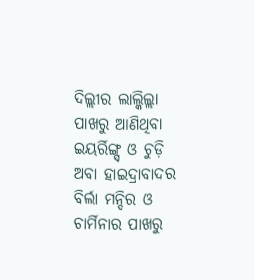ଦିଲ୍ଲୀର ଲାଲ୍କିଲ୍ଲା ପାଖରୁ ଆଣିଥିବା ଇୟର୍ରିଙ୍ଗ୍ସ୍ ଓ ଚୁଡ଼ି ଅବା ହାଇଦ୍ରାବାଦର ବିର୍ଲା ମନ୍ଦିର ଓ ଚାର୍ମିନାର ପାଖରୁ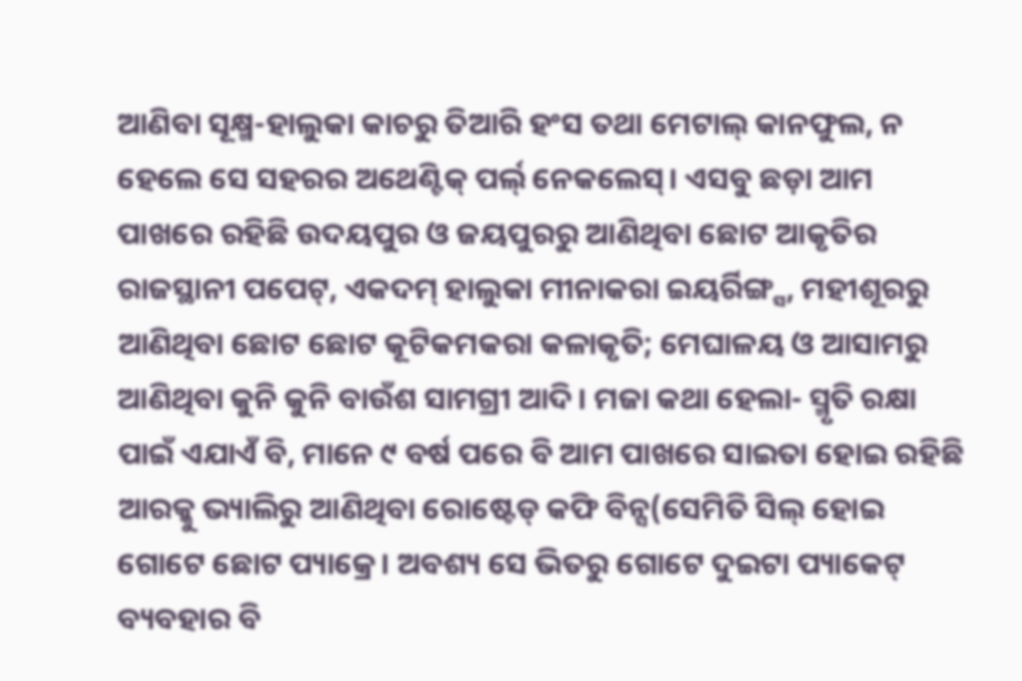ଆଣିବା ସୂକ୍ଷ୍ମ-ହାଲୁକା କାଚରୁ ତିଆରି ହଂସ ତଥା ମେଟାଲ୍ କାନଫୁଲ, ନ ହେଲେ ସେ ସହରର ଅଥେଣ୍ଟିକ୍ ପର୍ଲ୍ ନେକଲେସ୍। ଏସବୁ ଛଡ଼ା ଆମ ପାଖରେ ରହିଛି ଉଦୟପୁର ଓ ଜୟପୁରରୁ ଆଣିଥିବା ଛୋଟ ଆକୃତିର ରାଜସ୍ଥାନୀ ପପେଟ୍, ଏକଦମ୍ ହାଲୁକା ମୀନାକରା ଇୟର୍ରିଙ୍ଗ୍ସ, ମହୀଶୂରରୁ ଆଣିଥିବା ଛୋଟ ଛୋଟ କୂଟିକମକରା କଳାକୃତି; ମେଘାଳୟ ଓ ଆସାମରୁ ଆଣିଥିବା କୁନି କୁନି ବାଉଁଶ ସାମଗ୍ରୀ ଆଦି। ମଜା କଥା ହେଲା- ସ୍ମୃତି ରକ୍ଷା ପାଇଁ ଏଯାଏଁ ବି, ମାନେ ୯ ବର୍ଷ ପରେ ବି ଆମ ପାଖରେ ସାଇତା ହୋଇ ରହିଛି ଆରକ୍କୁ ଭ୍ୟାଲିରୁ ଆଣିଥିବା ରୋଷ୍ଟେଡ୍ କଫି ବିନ୍ସ(ସେମିତି ସିଲ୍ ହୋଇ ଗୋଟେ ଛୋଟ ପ୍ୟାକ୍ରେ। ଅବଶ୍ୟ ସେ ଭିତରୁ ଗୋଟେ ଦୁଇଟା ପ୍ୟାକେଟ୍ ବ୍ୟବହାର ବି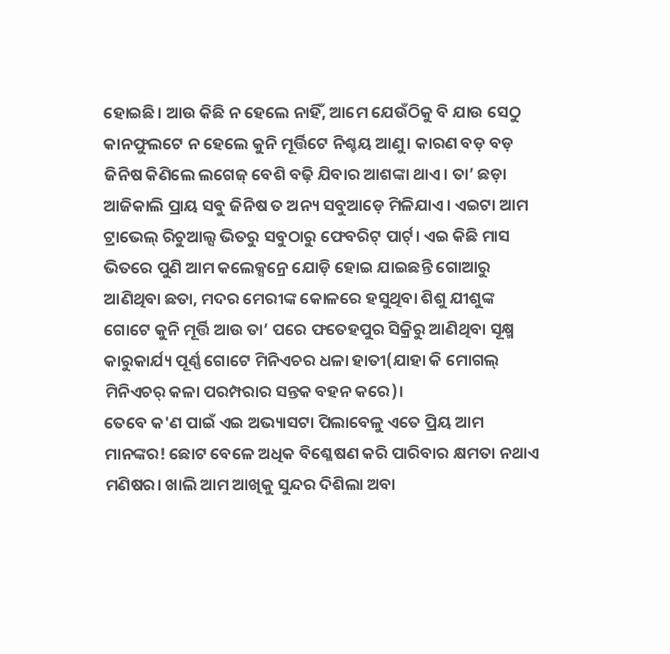ହୋଇଛି। ଆଉ କିଛି ନ ହେଲେ ନାହିଁ, ଆମେ ଯେଉଁଠିକୁ ବି ଯାଉ ସେଠୁ କାନଫୁଲଟେ ନ ହେଲେ କୁନି ମୂର୍ତ୍ତିଟେ ନିଶ୍ଚୟ ଆଣୁ। କାରଣ ବଡ଼ ବଡ଼ ଜିନିଷ କିଣିଲେ ଲଗେଜ୍ ବେଶି ବଢ଼ି ଯିବାର ଆଶଙ୍କା ଥାଏ। ତା’ ଛଡ଼ା ଆଜିକାଲି ପ୍ରାୟ ସବୁ ଜିନିଷ ତ ଅନ୍ୟ ସବୁଆଡ଼େ ମିଳିଯାଏ। ଏଇଟା ଆମ ଟ୍ରାଭେଲ୍ ରିଚୁଆଲ୍ସ ଭିତରୁ ସବୁଠାରୁ ଫେବରିଟ୍ ପାର୍ଟ୍। ଏଇ କିଛି ମାସ ଭିତରେ ପୁଣି ଆମ କଲେକ୍ସନ୍ରେ ଯୋଡ଼ି ହୋଇ ଯାଇଛନ୍ତି ଗୋଆରୁ ଆଣିଥିବା ଛତା, ମଦର ମେରୀଙ୍କ କୋଳରେ ହସୁଥିବା ଶିଶୁ ଯୀଶୁଙ୍କ ଗୋଟେ କୁନି ମୂର୍ତ୍ତି ଆଉ ତା’ ପରେ ଫତେହପୁର ସିକ୍ରିରୁ ଆଣିଥିବା ସୂକ୍ଷ୍ମ କାରୁକାର୍ଯ୍ୟ ପୂର୍ଣ୍ଣ ଗୋଟେ ମିନିଏଚର ଧଳା ହାତୀ(ଯାହା କି ମୋଗଲ୍ ମିନିଏଚର୍ କଳା ପରମ୍ପରାର ସନ୍ତକ ବହନ କରେ)।
ତେବେ କ'ଣ ପାଇଁ ଏଇ ଅଭ୍ୟାସଟା ପିଲାବେଳୁ ଏତେ ପ୍ରିୟ ଆମ ମାନଙ୍କର! ଛୋଟ ବେଳେ ଅଧିକ ବିଶ୍ଳେଷଣ କରି ପାରିବାର କ୍ଷମତା ନଥାଏ ମଣିଷର। ଖାଲି ଆମ ଆଖିକୁ ସୁନ୍ଦର ଦିଶିଲା ଅବା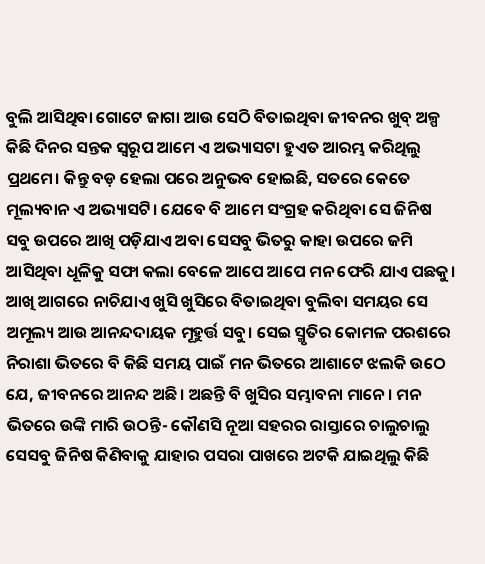ବୁଲି ଆସିଥିବା ଗୋଟେ ଜାଗା ଆଉ ସେଠି ବିତାଇଥିବା ଜୀବନର ଖୁବ୍ ଅଳ୍ପ କିଛି ଦିନର ସନ୍ତକ ସ୍ବରୂପ ଆମେ ଏ ଅଭ୍ୟାସଟା ହୁଏତ ଆରମ୍ଭ କରିଥିଲୁ ପ୍ରଥମେ। କିନ୍ତୁ ବଡ଼ ହେଲା ପରେ ଅନୁଭବ ହୋଇଛି, ସତରେ କେତେ ମୂଲ୍ୟବାନ ଏ ଅଭ୍ୟାସଟି। ଯେବେ ବି ଆମେ ସଂଗ୍ରହ କରିଥିବା ସେ ଜିନିଷ ସବୁ ଉପରେ ଆଖି ପଡ଼ିଯାଏ ଅବା ସେସବୁ ଭିତରୁ କାହା ଉପରେ ଜମି ଆସିଥିବା ଧୂଳିକୁ ସଫା କଲା ବେଳେ ଆପେ ଆପେ ମନ ଫେରି ଯାଏ ପଛକୁ। ଆଖି ଆଗରେ ନାଚିଯାଏ ଖୁସି ଖୁସିରେ ବିତାଇଥିବା ବୁଲିବା ସମୟର ସେ ଅମୂଲ୍ୟ ଆଉ ଆନନ୍ଦଦାୟକ ମୂହୁର୍ତ୍ତ ସବୁ। ସେଇ ସ୍ମୃତିର କୋମଳ ପରଶରେ ନିରାଶା ଭିତରେ ବି କିଛି ସମୟ ପାଇଁ ମନ ଭିତରେ ଆଶାଟେ ଝଲକି ଉଠେ ଯେ, ଜୀବନରେ ଆନନ୍ଦ ଅଛି। ଅଛନ୍ତି ବି ଖୁସିର ସମ୍ଭାବନା ମାନେ। ମନ ଭିତରେ ଉଙ୍କି ମାରି ଉଠନ୍ତି- କୌଣସି ନୂଆ ସହରର ରାସ୍ତାରେ ଚାଲୁଚାଲୁ ସେସବୁ ଜିନିଷ କିଣିବାକୁ ଯାହାର ପସରା ପାଖରେ ଅଟକି ଯାଇଥିଲୁ କିଛି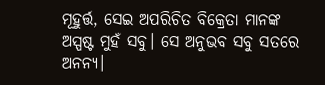ମୂହୁର୍ତ୍ତ, ସେଇ ଅପରିଚିତ ବିକ୍ରେତା ମାନଙ୍କ ଅସ୍ପଷ୍ଟ ମୁହଁ ସବୁ। ସେ ଅନୁଭବ ସବୁ ସତରେ ଅନନ୍ୟ।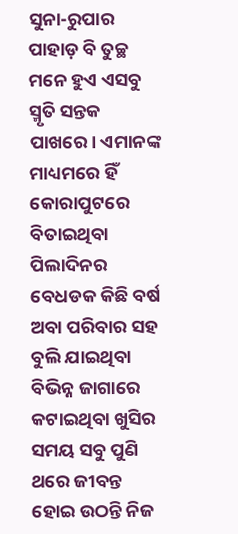ସୁନା-ରୁପାର ପାହାଡ଼ ବି ତୁଚ୍ଛ ମନେ ହୁଏ ଏସବୁ ସ୍ମୃତି ସନ୍ତକ ପାଖରେ। ଏମାନଙ୍କ ମାଧ୍ୟମରେ ହିଁ କୋରାପୁଟରେ ବିତାଇଥିବା ପିଲାଦିନର ବେଧଡକ କିଛି ବର୍ଷ ଅବା ପରିବାର ସହ ବୁଲି ଯାଇଥିବା ବିଭିନ୍ନ ଜାଗାରେ କଟାଇଥିବା ଖୁସିର ସମୟ ସବୁ ପୁଣି ଥରେ ଜୀବନ୍ତ ହୋଇ ଉଠନ୍ତି ନିଜ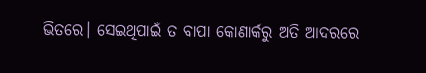ଭିତରେ। ସେଇଥିପାଇଁ ତ ବାପା କୋଣାର୍କରୁ ଅତି ଆଦରରେ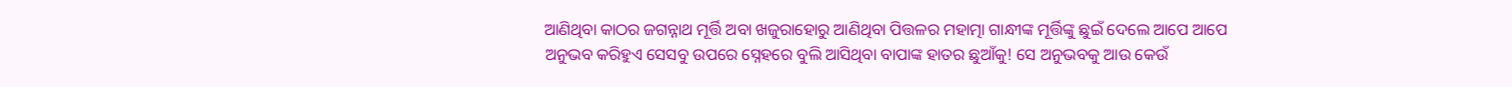ଆଣିଥିବା କାଠର ଜଗନ୍ନାଥ ମୂର୍ତ୍ତି ଅବା ଖଜୁରାହୋରୁ ଆଣିଥିବା ପିତ୍ତଳର ମହାତ୍ମା ଗାନ୍ଧୀଙ୍କ ମୂର୍ତ୍ତିଙ୍କୁ ଛୁଇଁ ଦେଲେ ଆପେ ଆପେ ଅନୁଭବ କରିହୁଏ ସେସବୁ ଉପରେ ସ୍ନେହରେ ବୁଲି ଆସିଥିବା ବାପାଙ୍କ ହାତର ଛୁଆଁକୁ! ସେ ଅନୁଭବକୁ ଆଉ କେଉଁ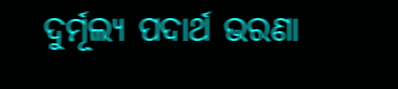ଦୁର୍ମୂଲ୍ୟ ପଦାର୍ଥ ଭରଣା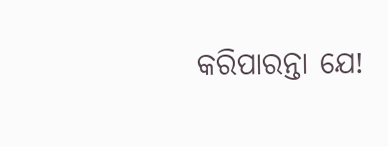କରିପାରନ୍ତା ଯେ!